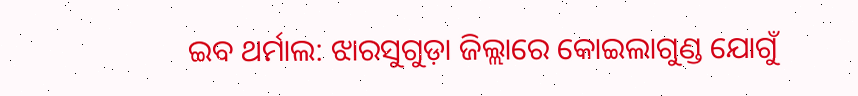ଇବ ଥର୍ମାଲ: ଝାରସୁଗୁଡ଼ା ଜିଲ୍ଲାରେ କୋଇଲାଗୁଣ୍ଡ ଯୋଗୁଁ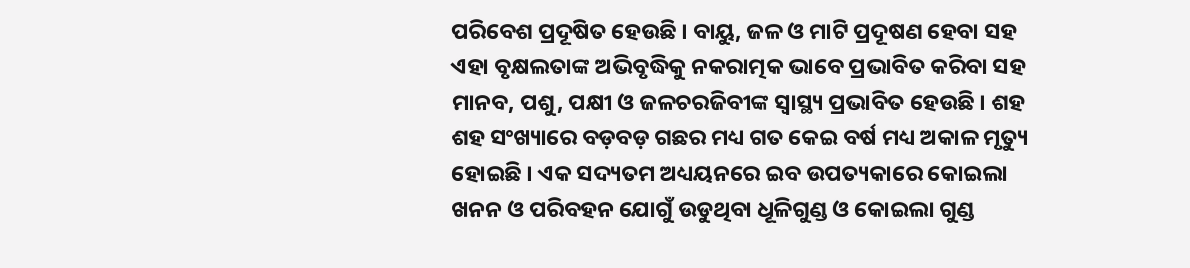ପରିବେଶ ପ୍ରଦୂଷିତ ହେଉଛି । ବାୟୁ, ଜଳ ଓ ମାଟି ପ୍ରଦୂଷଣ ହେବା ସହ ଏହା ବୃକ୍ଷଲତାଙ୍କ ଅଭିବୃଦ୍ଧିକୁ ନକରାତ୍ମକ ଭାବେ ପ୍ରଭାବିତ କରିବା ସହ ମାନବ, ପଶୁ, ପକ୍ଷୀ ଓ ଜଳଚରଜିବୀଙ୍କ ସ୍ୱାସ୍ଥ୍ୟ ପ୍ରଭାବିତ ହେଉଛି । ଶହ ଶହ ସଂଖ୍ୟାରେ ବଡ଼ବଡ଼ ଗଛର ମଧ୍ୟ ଗତ କେଇ ବର୍ଷ ମଧ୍ୟ ଅକାଳ ମୃତ୍ୟୁ ହୋଇଛି । ଏକ ସଦ୍ୟତମ ଅଧ୍ୟୟନରେ ଇବ ଉପତ୍ୟକାରେ କୋଇଲା ଖନନ ଓ ପରିବହନ ଯୋଗୁଁ ଉଡୁଥିବା ଧୂଳିଗୁଣ୍ଡ ଓ କୋଇଲା ଗୁଣ୍ଡ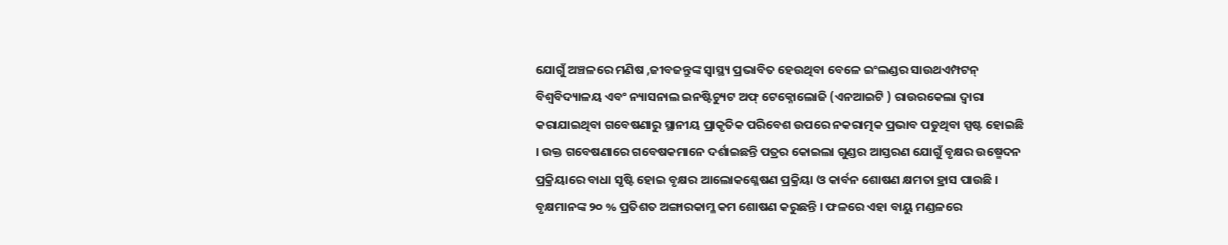ଯୋଗୁଁ ଅଞ୍ଚଳରେ ମଣିଷ ,ଜୀବଜନ୍ତୁଙ୍କ ସ୍ୱାସ୍ଥ୍ୟ ପ୍ରଭାବିତ ହେଉଥିବା ବେଳେ ଇଂଲଣ୍ଡର ସାଉଥଏମ୍ପଟନ୍ ବିଶ୍ଵବିଦ୍ୟାଳୟ ଏବଂ ନ୍ୟାସନାଲ ଇନଷ୍ଟିଚ୍ୟୁଟ ଅଫ୍ ଟେକ୍ନୋଲୋଜି (ଏନଆଇଟି ) ରାଉରକେଲା ଦ୍ୱାରା କରାଯାଇଥିବା ଗବେଷଣାରୁ ସ୍ଥାନୀୟ ପ୍ରାକୃତିକ ପରିବେଶ ଉପରେ ନକରାତ୍ମକ ପ୍ରଭାବ ପଡୁଥିବା ସ୍ପଷ୍ଟ ହୋଇଛି । ଉକ୍ତ ଗବେଷଣାରେ ଗବେଷକମାନେ ଦର୍ଶାଇଛନ୍ତି ପତ୍ରର କୋଇଲା ଗୁଣ୍ଡର ଆସ୍ତରଣ ଯୋଗୁଁ ବୃକ୍ଷର ଉଷ୍ମେଦନ ପ୍ରକ୍ରିୟାରେ ବାଧା ସୃଷ୍ଟି ହୋଇ ବୃକ୍ଷର ଆଲୋକଶ୍ଳେଷଣ ପ୍ରକ୍ରିୟା ଓ କାର୍ବନ ଶୋଷଣ କ୍ଷମତା ହ୍ରାସ ପାଉଛି ।
ବୃକ୍ଷମାନଙ୍କ ୨୦ % ପ୍ରତିଶତ ଅଙ୍ଗାରକାମ୍ଳ କମ ଶୋଷଣ କରୁଛନ୍ତି । ଫଳରେ ଏହା ବାୟୁ ମଣ୍ଡଳରେ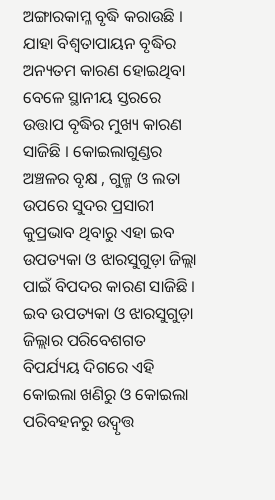ଅଙ୍ଗାରକାମ୍ଳ ବୃଦ୍ଧି କରାଉଛି । ଯାହା ବିଶ୍ଵତାପାୟନ ବୃଦ୍ଧିର ଅନ୍ୟତମ କାରଣ ହୋଇଥିବା ବେଳେ ସ୍ଥାନୀୟ ସ୍ତରରେ ଉତ୍ତାପ ବୃଦ୍ଧିର ମୁଖ୍ୟ କାରଣ ସାଜିଛି । କୋଇଲାଗୁଣ୍ଡର ଅଞ୍ଚଳର ବୃକ୍ଷ , ଗୁଳ୍ମ ଓ ଲତା ଉପରେ ସୁଦର ପ୍ରସାରୀ କୁପ୍ରଭାବ ଥିବାରୁ ଏହା ଇବ ଉପତ୍ୟକା ଓ ଝାରସୁଗୁଡ଼ା ଜିଲ୍ଲା ପାଇଁ ବିପଦର କାରଣ ସାଜିଛି । ଇବ ଉପତ୍ୟକା ଓ ଝାରସୁଗୁଡ଼ା ଜିଲ୍ଲାର ପରିବେଶଗତ ବିପର୍ଯ୍ୟୟ ଦିଗରେ ଏହି କୋଇଲା ଖଣିରୁ ଓ କୋଇଲା ପରିବହନରୁ ଉଦ୍ବୃତ୍ତ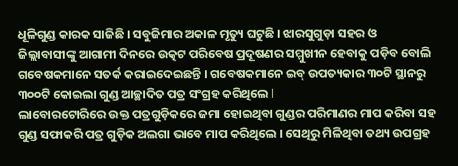ଧୂଳିଗୁଣ୍ଡ କାରକ ସାଜିଛି । ସବୁଜିମାର ଅକାଳ ମୃତ୍ୟୁ ଘଟୁଛି । ଝାରସୁଗୁଡ଼ା ସହର ଓ ଜିଲ୍ଲାବାସୀଙ୍କୁ ଆଗାମୀ ଦିନରେ ଉତ୍କଟ ପରିବେଷ ପ୍ରଦୂଷଣର ସମ୍ମୁଖୀନ ହେବାକୁ ପଡ଼ିବ ବୋଲି ଗବେଷକମାନେ ସତର୍କ କରାଇଦେଇଛନ୍ତି । ଗବେଷକମାନେ ଇବ୍ ଉପତ୍ୟକାର ୩୦ଟି ସ୍ଥାନରୁ ୩୦୦ଟି କୋଇଲା ଗୁଣ୍ଡ ଆଚ୍ଛାଦିତ ପତ୍ର ସଂଗ୍ରହ କରିଥିଲେ l
ଲାବୋରଟୋରିରେ ଉକ୍ତ ପତ୍ରଗୁଡ଼ିକରେ ଜମା ହୋଇଥିବା ଗୁଣ୍ଡର ପରିମାଣର ମାପ କରିବା ସହ ଗୁଣ୍ଡ ସଫାକରି ପତ୍ର ଗୁଡ଼ିକ ଅଲଗା ଭାବେ ମାପ କରିଥିଲେ । ସେଥିରୁ ମିଳିଥିବା ତଥ୍ୟ ଉପଗ୍ରହ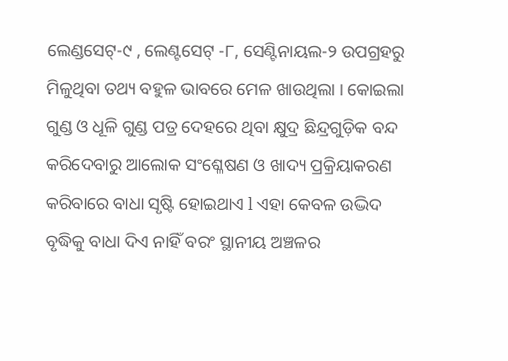ଲେଣ୍ଡସେଟ୍-୯ , ଲେଣ୍ଟସେଟ୍ -୮, ସେଣ୍ଟିନାୟଲ-୨ ଉପଗ୍ରହରୁ ମିଳୁଥିବା ତଥ୍ୟ ବହୁଳ ଭାବରେ ମେଳ ଖାଉଥିଲା । କୋଇଲା ଗୁଣ୍ଡ ଓ ଧୂଳି ଗୁଣ୍ଡ ପତ୍ର ଦେହରେ ଥିବା କ୍ଷୁଦ୍ର ଛିନ୍ଦ୍ରଗୁଡ଼ିକ ବନ୍ଦ କରିଦେବାରୁ ଆଲୋକ ସଂଶ୍ଳେଷଣ ଓ ଖାଦ୍ୟ ପ୍ରକ୍ରିୟାକରଣ କରିବାରେ ବାଧା ସୃଷ୍ଟି ହୋଇଥାଏ l ଏହା କେବଳ ଉଦ୍ଭିଦ ବୃଦ୍ଧିକୁ ବାଧା ଦିଏ ନାହିଁ ବରଂ ସ୍ଥାନୀୟ ଅଞ୍ଚଳର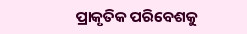ପ୍ରାକୃତିକ ପରିବେଶକୁ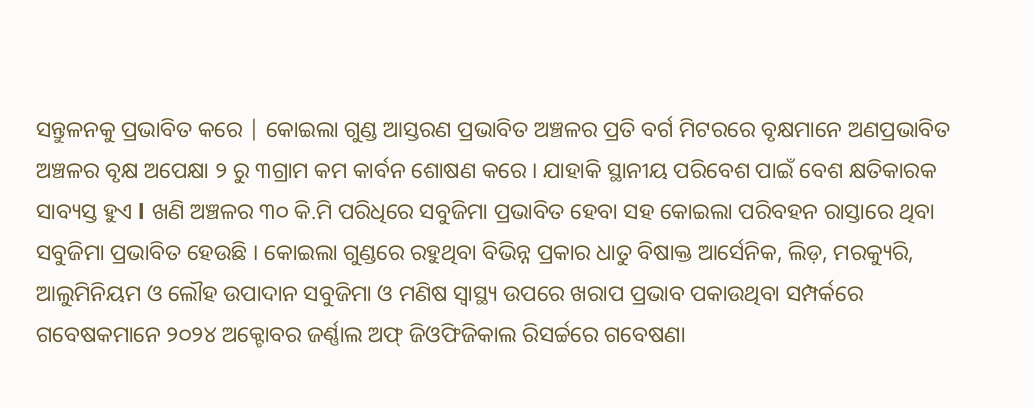ସନ୍ତୁଳନକୁ ପ୍ରଭାବିତ କରେ | କୋଇଲା ଗୁଣ୍ଡ ଆସ୍ତରଣ ପ୍ରଭାବିତ ଅଞ୍ଚଳର ପ୍ରତି ବର୍ଗ ମିଟରରେ ବୃକ୍ଷମାନେ ଅଣପ୍ରଭାବିତ ଅଞ୍ଚଳର ବୃକ୍ଷ ଅପେକ୍ଷା ୨ ରୁ ୩ଗ୍ରାମ କମ କାର୍ବନ ଶୋଷଣ କରେ । ଯାହାକି ସ୍ଥାନୀୟ ପରିବେଶ ପାଇଁ ବେଶ କ୍ଷତିକାରକ ସାବ୍ୟସ୍ତ ହୁଏ l ଖଣି ଅଞ୍ଚଳର ୩୦ କି.ମି ପରିଧିରେ ସବୁଜିମା ପ୍ରଭାବିତ ହେବା ସହ କୋଇଲା ପରିବହନ ରାସ୍ତାରେ ଥିବା ସବୁଜିମା ପ୍ରଭାବିତ ହେଉଛି । କୋଇଲା ଗୁଣ୍ଡରେ ରହୁଥିବା ବିଭିନ୍ନ ପ୍ରକାର ଧାତୁ ବିଷାକ୍ତ ଆର୍ସେନିକ, ଲିଡ଼, ମରକ୍ୟୁରି, ଆଲୁମିନିୟମ ଓ ଲୌହ ଉପାଦାନ ସବୁଜିମା ଓ ମଣିଷ ସ୍ୱାସ୍ଥ୍ୟ ଉପରେ ଖରାପ ପ୍ରଭାବ ପକାଉଥିବା ସମ୍ପର୍କରେ ଗବେଷକମାନେ ୨୦୨୪ ଅକ୍ଟୋବର ଜର୍ଣ୍ଣାଲ ଅଫ୍ ଜିଓଫିଜିକାଲ ରିସର୍ଚ୍ଚରେ ଗବେଷଣା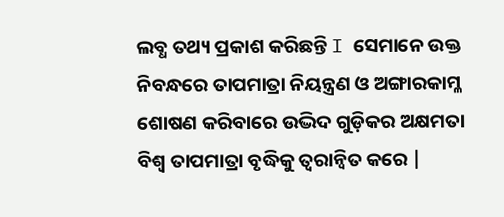ଲବ୍ଧ ତଥ୍ୟ ପ୍ରକାଶ କରିଛନ୍ତି I ସେମାନେ ଉକ୍ତ ନିବନ୍ଧରେ ତାପମାତ୍ରା ନିୟନ୍ତ୍ରଣ ଓ ଅଙ୍ଗାରକାମ୍ଳ ଶୋଷଣ କରିବାରେ ଉଦ୍ଭିଦ ଗୁଡ଼ିକର ଅକ୍ଷମତା ବିଶ୍ଵ ତାପମାତ୍ରା ବୃଦ୍ଧିକୁ ତ୍ୱରାନ୍ୱିତ କରେ |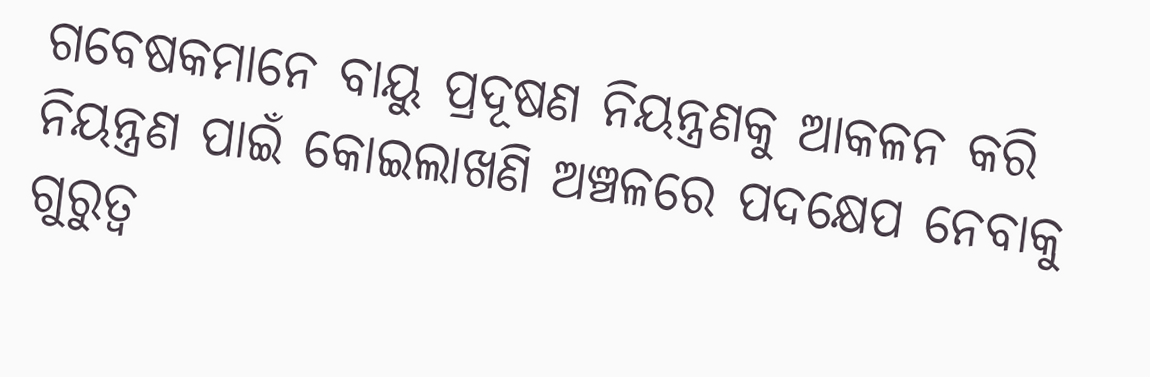ଗବେଷକମାନେ ବାୟୁ ପ୍ରଦୂଷଣ ନିୟନ୍ତ୍ରଣକୁ ଆକଳନ କରି ନିୟନ୍ତ୍ରଣ ପାଇଁ କୋଇଲାଖଣି ଅଞ୍ଚଳରେ ପଦକ୍ଷେପ ନେବାକୁ ଗୁରୁତ୍ୱ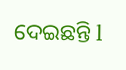ଦେଇଛନ୍ତି l